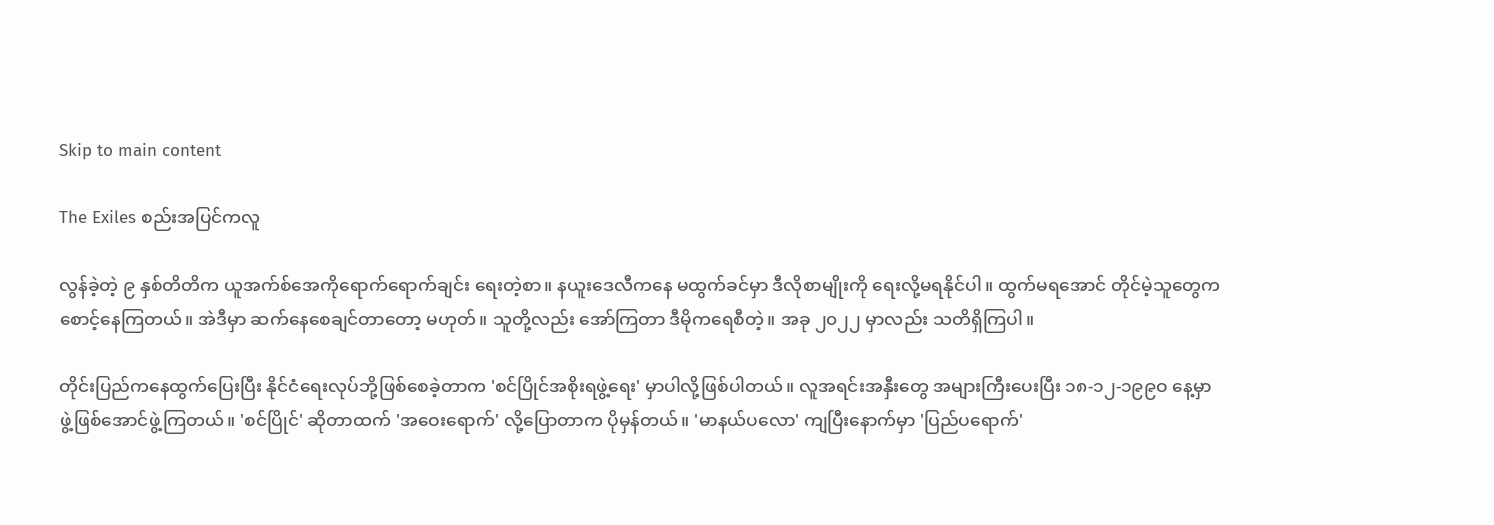Skip to main content

The Exiles စည်းအပြင်ကလူ

လွန်ခဲ့တဲ့ ၉ နှစ်တိတိက ယူအက်စ်အေကိုရောက်ရောက်ချင်း ရေးတဲ့စာ။ နယူးဒေလီကနေ မထွက်ခင်မှာ ဒီလိုစာမျိုးကို ရေးလို့မရနိုင်ပါ။ ထွက်မရအောင် တိုင်မဲ့သူတွေက စောင့်နေကြတယ်။ အဲဒီမှာ ဆက်နေစေချင်တာတော့ မဟုတ်။ သူတို့လည်း အော်ကြတာ ဒီမိုကရေစီတဲ့။ အခု ၂၀၂၂ မှာလည်း သတိရှိကြပါ။

တိုင်းပြည်ကနေထွက်ပြေးပြီး နိုင်ငံရေးလုပ်ဘို့ဖြစ်စေခဲ့တာက 'စင်ပြိုင်အစိုးရဖွဲ့ရေး' မှာပါလို့ဖြစ်ပါတယ်။ လူအရင်းအနှီးတွေ အများကြီးပေးပြီး ၁၈-၁၂-၁၉၉ဝ နေ့မှာ ဖွဲ့ဖြစ်အောင်ဖွဲ့ကြတယ်။ 'စင်ပြိုင်' ဆိုတာထက် 'အဝေးရောက်' လို့ပြောတာက ပိုမှန်တယ်။ 'မာနယ်ပလော' ကျပြီးနောက်မှာ 'ပြည်ပရောက်'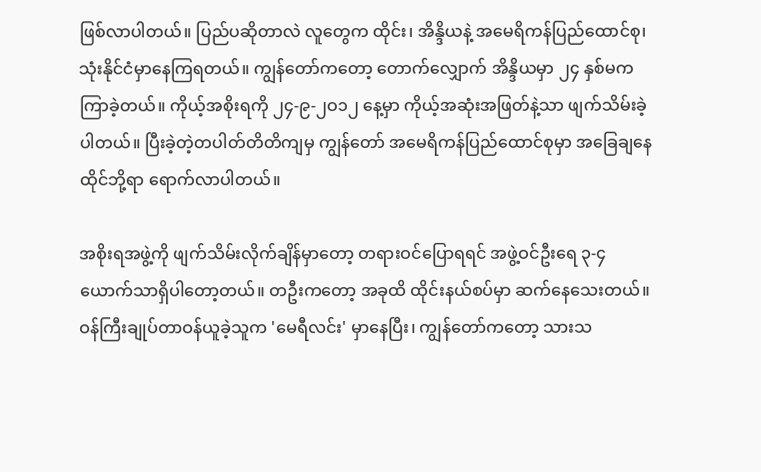ဖြစ်လာပါတယ်။ ပြည်ပဆိုတာလဲ လူတွေက ထိုင်း၊ အိန္ဒိယနဲ့ အမေရိကန်ပြည်ထောင်စု၊ သုံးနိုင်ငံမှာနေကြရတယ်။ ကျွန်တော်ကတော့ တောက်လျှောက် အိန္ဒိယမှာ ၂၄ နှစ်မကကြာခဲ့တယ်။ ကိုယ့်အစိုးရကို ၂၄-၉-၂ဝ၁၂ နေ့မှာ ကိုယ့်အဆုံးအဖြတ်နဲ့သာ ဖျက်သိမ်းခဲ့ပါတယ်။ ပြီးခဲ့တဲ့တပါတ်တိတိကျမှ ကျွန်တော် အမေရိကန်ပြည်ထောင်စုမှာ အခြေချနေထိုင်ဘို့ရာ ရောက်လာပါတယ်။

အစိုးရအဖွဲ့ကို ဖျက်သိမ်းလိုက်ချိန်မှာတော့ တရားဝင်ပြောရရင် အဖွဲ့ဝင်ဦးရေ ၃-၄ ယောက်သာရှိပါတော့တယ်။ တဦးကတော့ အခုထိ ထိုင်းနယ်စပ်မှာ ဆက်နေသေးတယ်။ ဝန်ကြီးချုပ်တာဝန်ယူခဲ့သူက 'မေရီလင်း' မှာနေပြီး၊ ကျွန်တော်ကတော့ သားသ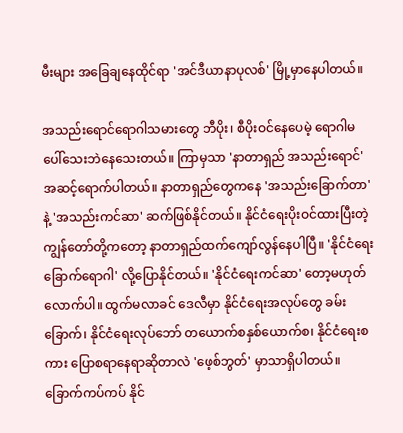မီးများ အခြေချနေထိုင်ရာ 'အင်ဒီယာနာပုလစ်' မြို့မှာနေပါတယ်။

အသည်းရောင်ရောဂါသမားတွေ ဘီပိုး၊ စီပိုးဝင်နေပေမဲ့ ရောဂါမပေါ်သေးဘဲနေသေးတယ်။ ကြာမှသာ 'နာတာရှည် အသည်းရောင်' အဆင့်ရောက်ပါတယ်။ နာတာရှည်တွေကနေ 'အသည်းခြောက်တာ' နဲ့ 'အသည်းကင်ဆာ' ဆက်ဖြစ်နိုင်တယ်။ နိုင်ငံရေးပိုးဝင်ထားပြီးတဲ့ ကျွန်တော်တို့ကတော့ နာတာရှည်ထက်ကျော်လွန်နေပါပြီ။ 'နိုင်ငံရေးခြောက်ရောဂါ' လို့ပြောနိုင်တယ်။ 'နိုင်ငံရေးကင်ဆာ' တော့မဟုတ်လောက်ပါ။ ထွက်မလာခင် ဒေလီမှာ နိုင်ငံရေးအလုပ်တွေ ခမ်းခြောက်၊ နိုင်ငံရေးလုပ်ဘော် တယောက်စနှစ်ယောက်စ၊ နိုင်ငံရေးစကား ပြောစရာနေရာဆိုတာလဲ 'ဖေ့စ်ဘွတ်' မှာသာရှိပါတယ်။ ခြောက်ကပ်ကပ် နိုင်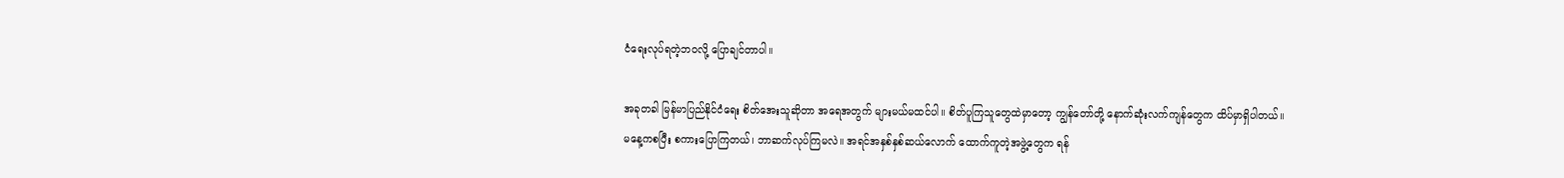ငံရေးလုပ်ရတဲ့ဘဝလို့ ပြောချင်တာပါ။

အခုတခါ မြန်မာပြည်နိုင်ငံရေး စိတ်အေးသူဆိုတာ အရေအတွက် များမယ်မထင်ပါ။ စိတ်ပူကြသူတွေထဲမှာတော့ ကျွန်တော်တို့ နောက်ဆုံးလက်ကျန်တွေက ထိပ်မှာရှိပါတယ်။ မနေ့ကစပြီး စကားပြောကြတယ်၊ ဘာဆက်လုပ်ကြမလဲ။ အရင်အနှစ်နှစ်ဆယ်လောက် ထောက်ကူတဲ့အဖွဲ့တွေက ရန်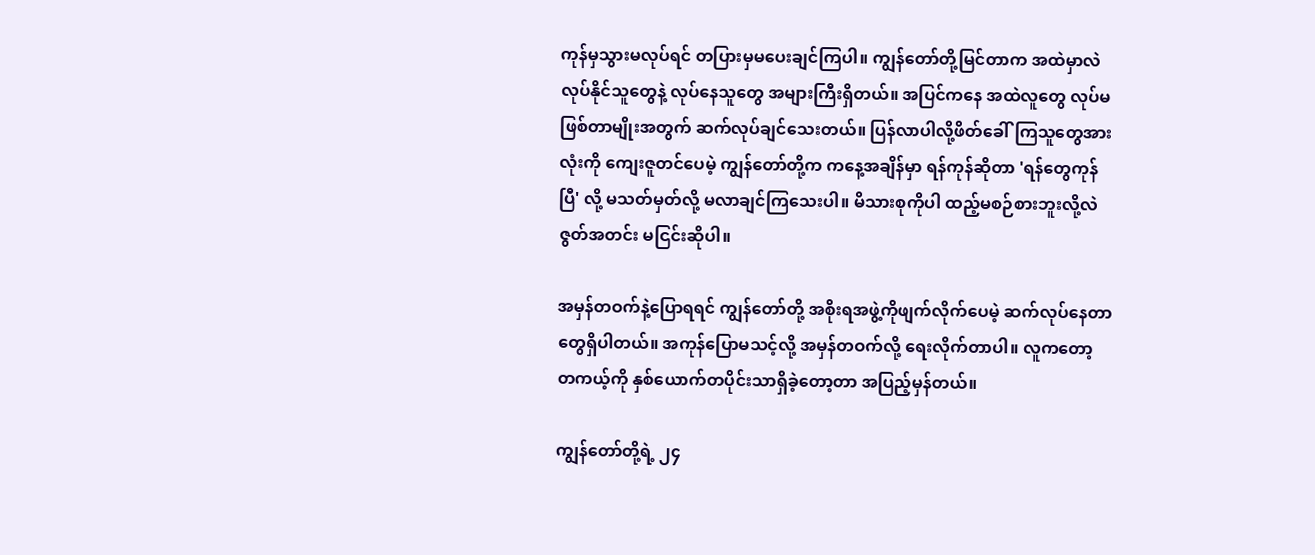ကုန်မှသွားမလုပ်ရင် တပြားမှမပေးချင်ကြပါ။ ကျွန်တော်တို့မြင်တာက အထဲမှာလဲ လုပ်နိုင်သူတွေနဲ့ လုပ်နေသူတွေ အများကြီးရှိတယ်။ အပြင်ကနေ အထဲလူတွေ လုပ်မဖြစ်တာမျိုးအတွက် ဆက်လုပ်ချင်သေးတယ်။ ပြန်လာပါလို့ဖိတ်ခေါ်ကြသူတွေအားလုံးကို ကျေးဇူတင်ပေမဲ့ ကျွန်တော်တို့က ကနေ့အချိန်မှာ ရန်ကုန်ဆိုတာ 'ရန်တွေကုန်ပြီ' လို့ မသတ်မှတ်လို့ မလာချင်ကြသေးပါ။ မိသားစုကိုပါ ထည့်မစဉ်စားဘူးလို့လဲ ဇွတ်အတင်း မငြင်းဆိုပါ။

အမှန်တဝက်နဲ့ပြောရရင် ကျွန်တော်တို့ အစိုးရအဖွဲ့ကိုဖျက်လိုက်ပေမဲ့ ဆက်လုပ်နေတာတွေရှိပါတယ်။ အကုန်ပြောမသင့်လို့ အမှန်တဝက်လို့ ရေးလိုက်တာပါ။ လူကတော့ တကယ့်ကို နှစ်ယောက်တပိုင်းသာရှိခဲ့တော့တာ အပြည့်မှန်တယ်။

ကျွန်တော်တို့ရဲ့ ၂၄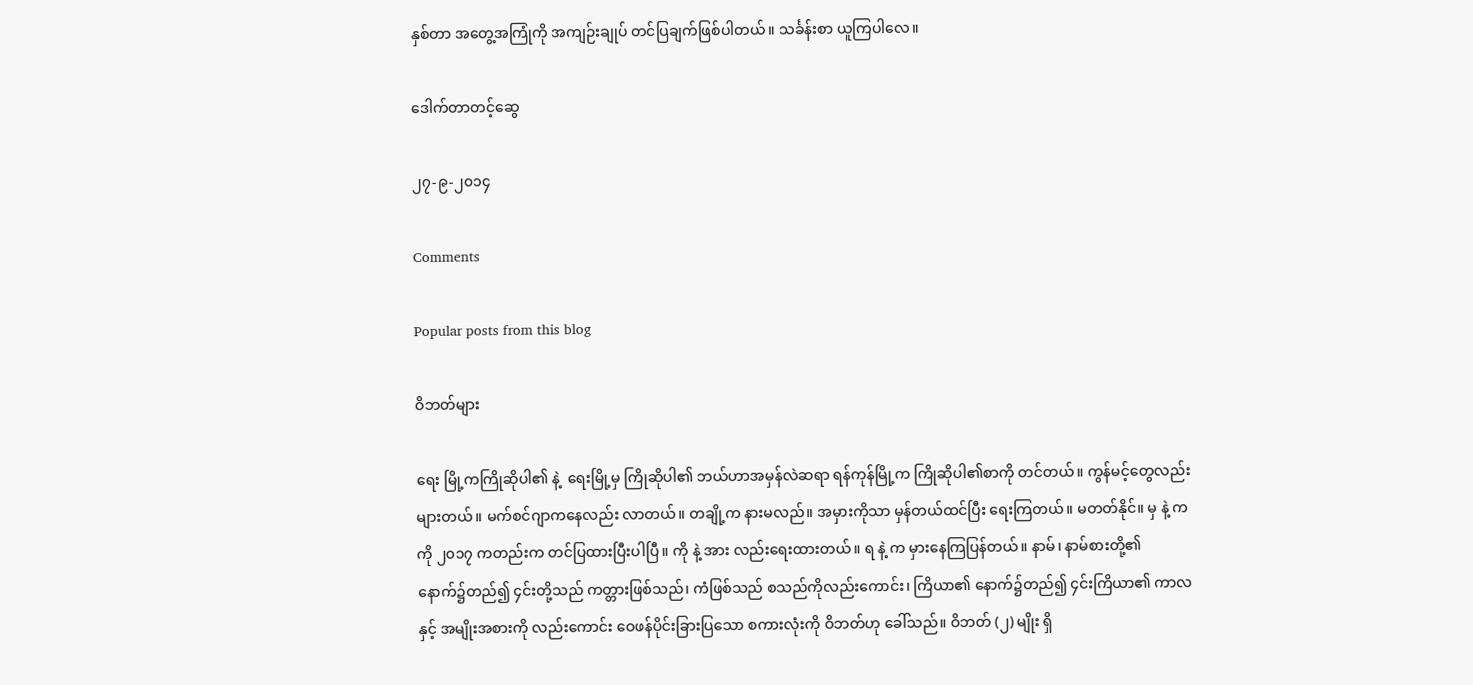နှစ်တာ အတွေ့အကြုံကို အကျဉ်းချုပ် တင်ပြချက်ဖြစ်ပါတယ်။ သင်္ခန်းစာ ယူကြပါလေ။

ဒေါက်တာတင့်ဆွေ

၂၇-၉-၂၀၁၄

Comments

Popular posts from this blog

ဝိဘတ်များ

ရေး မြို့ကကြိုဆိုပါ၏ နဲ့  ရေးမြို့မှ ကြိုဆိုပါ၏ ဘယ်ဟာအမှန်လဲဆရာ ရန်ကုန်မြို့က ကြိုဆိုပါ၏စာကို တင်တယ်။ ကွန်မင့်တွေလည်း များတယ်။ မက်စင်ဂျာကနေလည်း လာတယ်။ တချို့က နားမလည်။ အမှားကိုသာ မှန်တယ်ထင်ပြီး ရေးကြတယ်။ မတတ်နိုင်။ မှ နဲ့ က ကို ၂၀၁၇ ကတည်းက တင်ပြထားပြီးပါပြီ။ ကို နဲ့ အား လည်းရေးထားတယ်။ ရ နဲ့ က မှားနေကြပြန်တယ်။ နာမ်၊ နာမ်စားတို့၏ နောက်၌တည်၍ ၄င်းတို့သည် ကတ္တားဖြစ်သည်၊ ကံဖြစ်သည် စသည်ကိုလည်းကောင်း၊ ကြိယာ၏ နောက်၌တည်၍ ၄င်းကြိယာ၏ ကာလနှင့် အမျိုးအစားကို လည်းကောင်း ဝေဖန်ပိုင်းခြားပြသော စကားလုံးကို ဝိဘတ်ဟု ခေါ်သည်။ ဝိဘတ် (၂) မျိုး ရှိ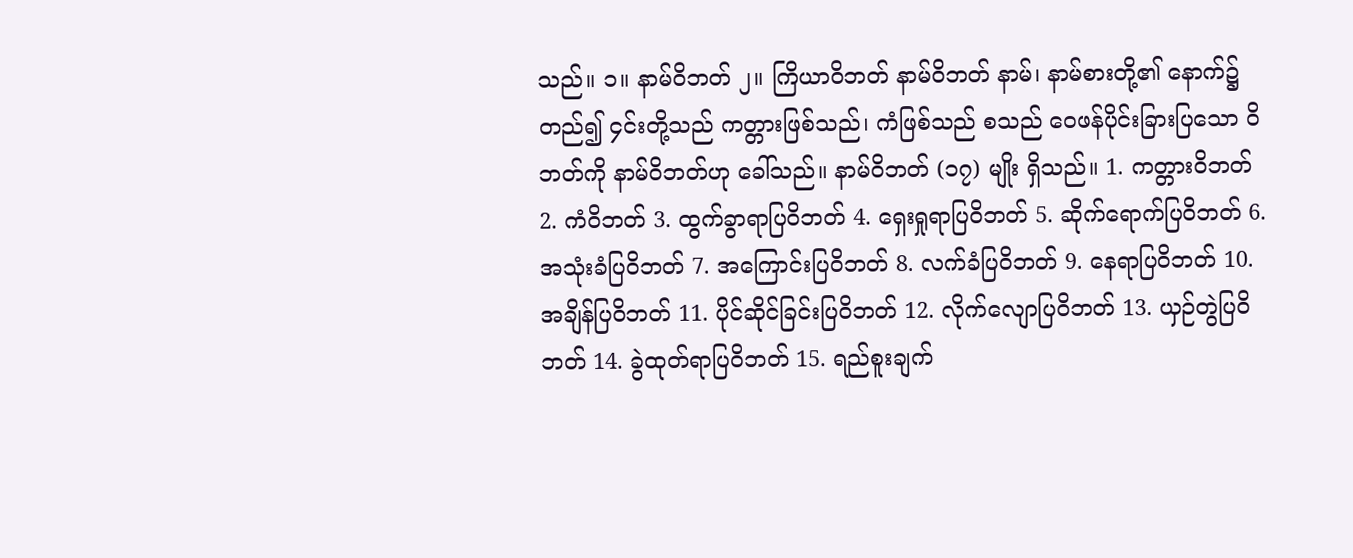သည်။ ၁။ နာမ်ဝိဘတ် ၂။ ကြိယာဝိဘတ် နာမ်ဝိဘတ် နာမ်၊ နာမ်စားတို့၏ နောက်၌တည်၍ ၄င်းတို့သည် ကတ္တားဖြစ်သည်၊ ကံဖြစ်သည် စသည် ဝေဖန်ပိုင်းခြားပြသော ဝိဘတ်ကို နာမ်ဝိဘတ်ဟု ခေါ်သည်။ နာမ်ဝိဘတ် (၁၇) မျိုး ရှိသည်။ 1. ကတ္တားဝိဘတ် 2. ကံဝိဘတ် 3. ထွက်ခွာရာပြဝိဘတ် 4. ရှေးရှုရာပြဝိဘတ် 5. ဆိုက်ရောက်ပြဝိဘတ် 6. အသုံးခံပြဝိဘတ် 7. အကြောင်းပြဝိဘတ် 8. လက်ခံပြဝိဘတ် 9. နေရာပြဝိဘတ် 10. အချိန်ပြဝိဘတ် 11. ပိုင်ဆိုင်ခြင်းပြဝိဘတ် 12. လိုက်လျောပြဝိဘတ် 13. ယှဉ်တွဲပြဝိဘတ် 14. ခွဲထုတ်ရာပြဝိဘတ် 15. ရည်စူးချက်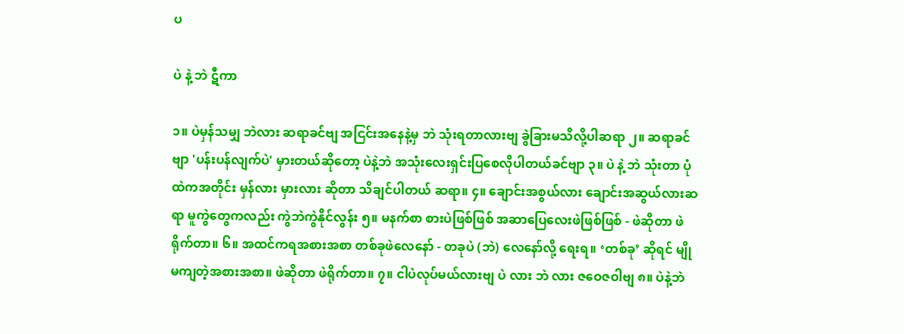ပ

ပဲ နဲ့ ဘဲ ဋီကာ

၁။ ပဲမှန်သမျှ ဘဲလား ဆရာခင်ဗျ အငြင်းအနေနဲ့မှ ဘဲ သုံးရတာလားဗျ ခွဲခြားမသိလို့ပါဆရာ ၂။ ဆရာခင်ဗျာ 'ပန်းပန်လျက်ပဲ' မှားတယ်ဆိုတော့ ပဲနဲ့ဘဲ အသုံးလေးရှင်းပြစေလိုပါတယ်ခင်ဗျာ ၃။ ပဲ နဲ့ ဘဲ သုံးတာ ပုံထဲကအတိုင်း မှန်လား မှားလား ဆိုတာ သိချင်ပါတယ် ဆရာ။ ၄။ ချောင်းအစွယ်လား ချောင်းအဆွယ်လားဆရာ မူကွဲတွေကလည်း ကွဲဘဲကွဲနိုင်လွန်း ၅။ မနက်စာ စားပဲဖြစ်ဖြစ် အဆာပြေလေးဖဲဖြစ်ဖြစ် - ဖဲဆိုတာ ဖဲရိုက်တာ။ ၆။ အထင်ကရအစားအစာ တစ်ခုဖဲလေနော် - တခုပဲ (ဘဲ) လေနော်လို့ ရေးရ။ ‘တစ်ခု’ ဆိုရင် မျိုမကျတဲ့အစားအစာ။ ဖဲဆိုတာ ဖဲရိုက်တာ။ ၇။ ငါပဲလုပ်မယ်လားဗျ ပဲ လား ဘဲ လား ဇဝေဇဝါဗျ ၈။ ပဲနဲ့ဘဲ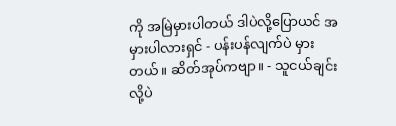ကို အမြဲမှားပါတယ် ဒါပဲလို့ပြောယင် အမှားပါလားရှင် - ပန်းပန်လျက်ပဲ မှားတယ်။ ဆိတ်အုပ်ကဗျာ။ - သူငယ်ချင်းလို့ပဲ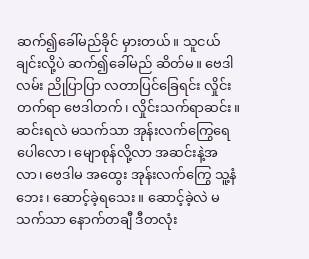ဆက်၍ခေါ်မည်ခိုင် မှားတယ်။ သူငယ်ချင်းလို့ပဲ ဆက်၍ခေါ်မည် ဆိတ်မ။ ဗေဒါလမ်း ညိုပြာပြာ လတာပြင်ခြေရင်း လှိုင်းတက်ရာ ဗေဒါတက်၊ လှိုင်းသက်ရာဆင်း။ ဆင်းရလဲ မသက်သာ အုန်းလက်ကြွေရေပေါလော၊ မျောစုန်လို့လာ အဆင်းနဲ့အလာ၊ ဗေဒါမ အထွေး အုန်းလက်ကြွေ သူ့နံဘေး၊ ဆောင့်ခဲ့ရသေး။ ဆောင့်ခဲ့လဲ မသက်သာ နောက်တချီ ဒီတလုံး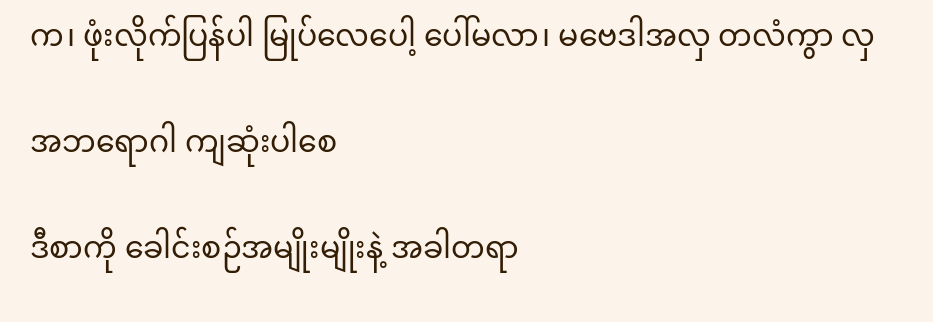က၊ ဖုံးလိုက်ပြန်ပါ မြုပ်လေပေါ့ ပေါ်မလာ၊ မဗေဒါအလှ တလံကွာ လှ

အဘရောဂါ ကျဆုံးပါစေ

ဒီစာကို ခေါင်းစဉ်အမျိုးမျိုးနဲ့ အခါတရာ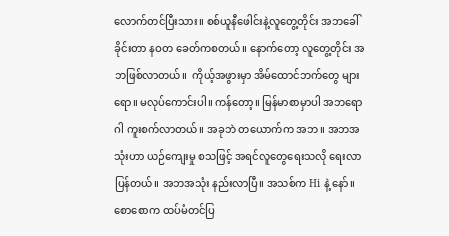လောက်တင်ပြီးသား။ စစ်ယူနီဖေါင်းနဲ့လူတွေ့တိုင်း အဘခေါ်ခိုင်းတာ နဝတ ခေတ်ကစတယ်။ နောက်တော့ လူတွေ့တိုင်း အဘဖြစ်လာတယ်။  ကိုယ့်အဖွားမှာ အိမ်ထောင်ဘက်တွေ များရော။ မလုပ်ကောင်းပါ။ ကန်တော့။ မြန်မာစာမှာပါ အဘရောဂါ ကူးစက်လာတယ်။ အခုဘဲ တယောက်က အဘ။ အဘအသုံးဟာ ယဉ်ကျေးမှု စသဖြင့် အရင်လူတွေရေးသလို ရေးလာပြန်တယ်။ အဘအသုံး နည်းလာပြီ။ အသစ်က Hi နဲ့ နော်။  စောစောက ထပ်မံတင်ပြ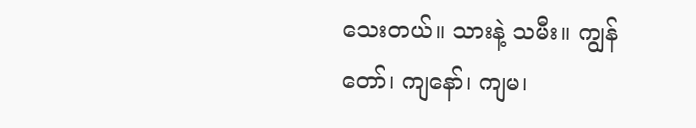သေးတယ်။ သားနဲ့ သမီး။ ကျွန်တော်၊ ကျနော်၊ ကျမ၊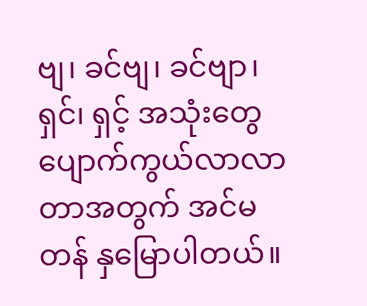ဗျ၊ ခင်ဗျ၊ ခင်ဗျာ၊ ရှင်၊ ရှင့် အသုံးတွေ ပျောက်ကွယ်လာလာတာအတွက် အင်မတန် နှမြောပါတယ်။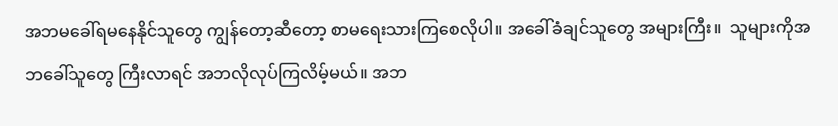အဘမခေါ်ရမနေနိုင်သူတွေ ကျွန်တော့ဆီတော့ စာမရေးသားကြစေလိုပါ။ အခေါ်ခံချင်သူတွေ အများကြီး။  သူများကိုအဘခေါ်သူတွေ ကြီးလာရင် အဘလိုလုပ်ကြလိမ့်မယ်။ အဘ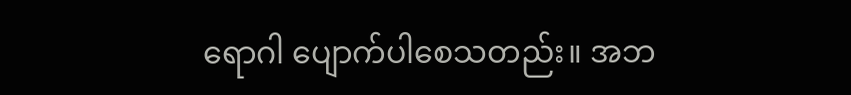ရောဂါ ပျောက်ပါစေသတည်း။ အဘ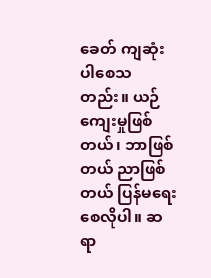ခေတ် ကျဆုံးပါစေသတည်း။ ယဉ်ကျေးမှုဖြစ်တယ်၊ ဘာဖြစ်တယ် ညာဖြစ်တယ် ပြန်မရေးစေလိုပါ။ ဆရာ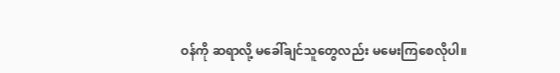ဝန်ကို ဆရာလို့ မခေါ်ချင်သူတွေလည်း မမေးကြစေလိုပါ။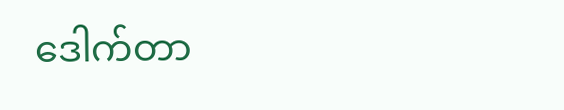ဒေါက်တာ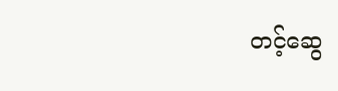တင့်ဆွေ